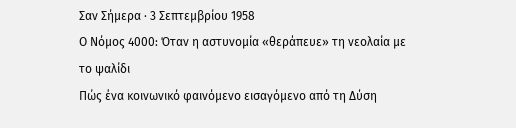Σαν Σήμερα · 3 Σεπτεμβρίου 1958
Ο Νόμος 4000: Όταν η αστυνομία «θεράπευε» τη νεολαία με το ψαλίδι
Πώς ένα κοινωνικό φαινόμενο εισαγόμενο από τη Δύση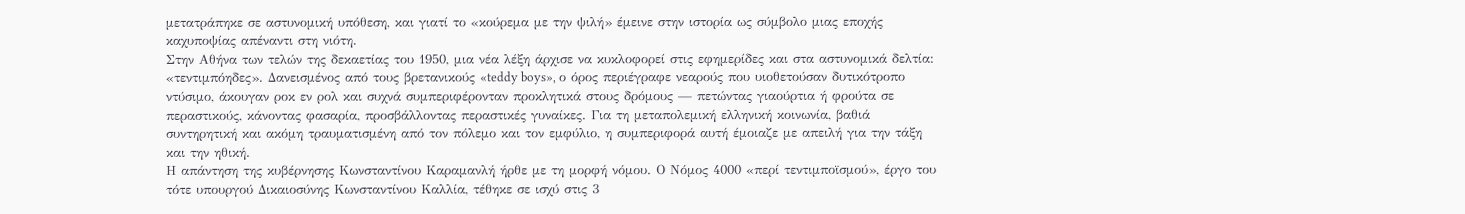μετατράπηκε σε αστυνομική υπόθεση, και γιατί το «κούρεμα με την ψιλή» έμεινε στην ιστορία ως σύμβολο μιας εποχής καχυποψίας απέναντι στη νιότη.
Στην Αθήνα των τελών της δεκαετίας του 1950, μια νέα λέξη άρχισε να κυκλοφορεί στις εφημερίδες και στα αστυνομικά δελτία: «τεντιμπόηδες». Δανεισμένος από τους βρετανικούς «teddy boys», ο όρος περιέγραφε νεαρούς που υιοθετούσαν δυτικότροπο ντύσιμο, άκουγαν ροκ εν ρολ και συχνά συμπεριφέρονταν προκλητικά στους δρόμους — πετώντας γιαούρτια ή φρούτα σε περαστικούς, κάνοντας φασαρία, προσβάλλοντας περαστικές γυναίκες. Για τη μεταπολεμική ελληνική κοινωνία, βαθιά συντηρητική και ακόμη τραυματισμένη από τον πόλεμο και τον εμφύλιο, η συμπεριφορά αυτή έμοιαζε με απειλή για την τάξη και την ηθική.
Η απάντηση της κυβέρνησης Κωνσταντίνου Καραμανλή ήρθε με τη μορφή νόμου. Ο Νόμος 4000 «περί τεντιμποϊσμού», έργο του τότε υπουργού Δικαιοσύνης Κωνσταντίνου Καλλία, τέθηκε σε ισχύ στις 3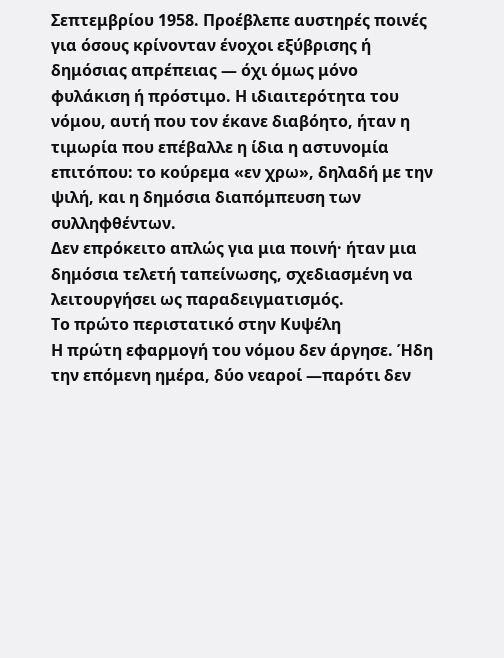Σεπτεμβρίου 1958. Προέβλεπε αυστηρές ποινές για όσους κρίνονταν ένοχοι εξύβρισης ή δημόσιας απρέπειας — όχι όμως μόνο φυλάκιση ή πρόστιμο. Η ιδιαιτερότητα του νόμου, αυτή που τον έκανε διαβόητο, ήταν η τιμωρία που επέβαλλε η ίδια η αστυνομία επιτόπου: το κούρεμα «εν χρω», δηλαδή με την ψιλή, και η δημόσια διαπόμπευση των συλληφθέντων.
Δεν επρόκειτο απλώς για μια ποινή· ήταν μια δημόσια τελετή ταπείνωσης, σχεδιασμένη να λειτουργήσει ως παραδειγματισμός.
Το πρώτο περιστατικό στην Κυψέλη
Η πρώτη εφαρμογή του νόμου δεν άργησε. Ήδη την επόμενη ημέρα, δύο νεαροί —παρότι δεν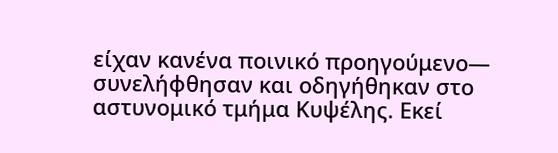είχαν κανένα ποινικό προηγούμενο— συνελήφθησαν και οδηγήθηκαν στο αστυνομικό τμήμα Κυψέλης. Εκεί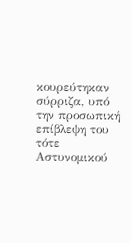κουρεύτηκαν σύρριζα, υπό την προσωπική επίβλεψη του τότε Αστυνομικού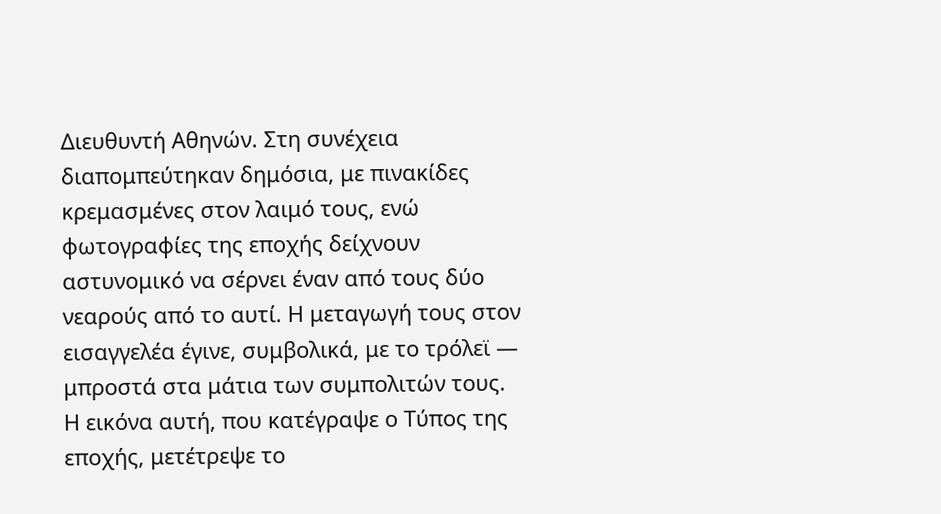Διευθυντή Αθηνών. Στη συνέχεια διαπομπεύτηκαν δημόσια, με πινακίδες κρεμασμένες στον λαιμό τους, ενώ φωτογραφίες της εποχής δείχνουν αστυνομικό να σέρνει έναν από τους δύο νεαρούς από το αυτί. Η μεταγωγή τους στον εισαγγελέα έγινε, συμβολικά, με το τρόλεϊ — μπροστά στα μάτια των συμπολιτών τους.
Η εικόνα αυτή, που κατέγραψε ο Τύπος της εποχής, μετέτρεψε το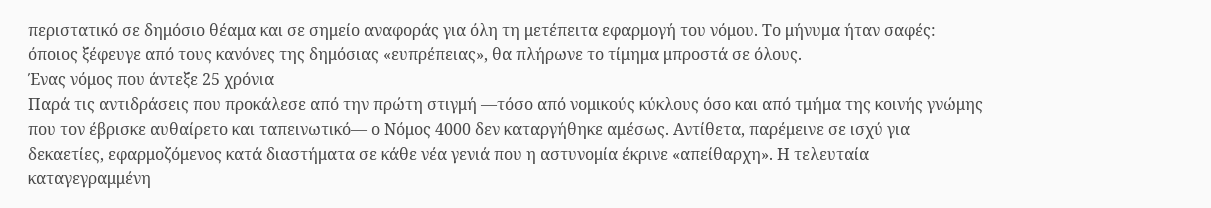περιστατικό σε δημόσιο θέαμα και σε σημείο αναφοράς για όλη τη μετέπειτα εφαρμογή του νόμου. Το μήνυμα ήταν σαφές: όποιος ξέφευγε από τους κανόνες της δημόσιας «ευπρέπειας», θα πλήρωνε το τίμημα μπροστά σε όλους.
Ένας νόμος που άντεξε 25 χρόνια
Παρά τις αντιδράσεις που προκάλεσε από την πρώτη στιγμή —τόσο από νομικούς κύκλους όσο και από τμήμα της κοινής γνώμης που τον έβρισκε αυθαίρετο και ταπεινωτικό— ο Νόμος 4000 δεν καταργήθηκε αμέσως. Αντίθετα, παρέμεινε σε ισχύ για δεκαετίες, εφαρμοζόμενος κατά διαστήματα σε κάθε νέα γενιά που η αστυνομία έκρινε «απείθαρχη». Η τελευταία καταγεγραμμένη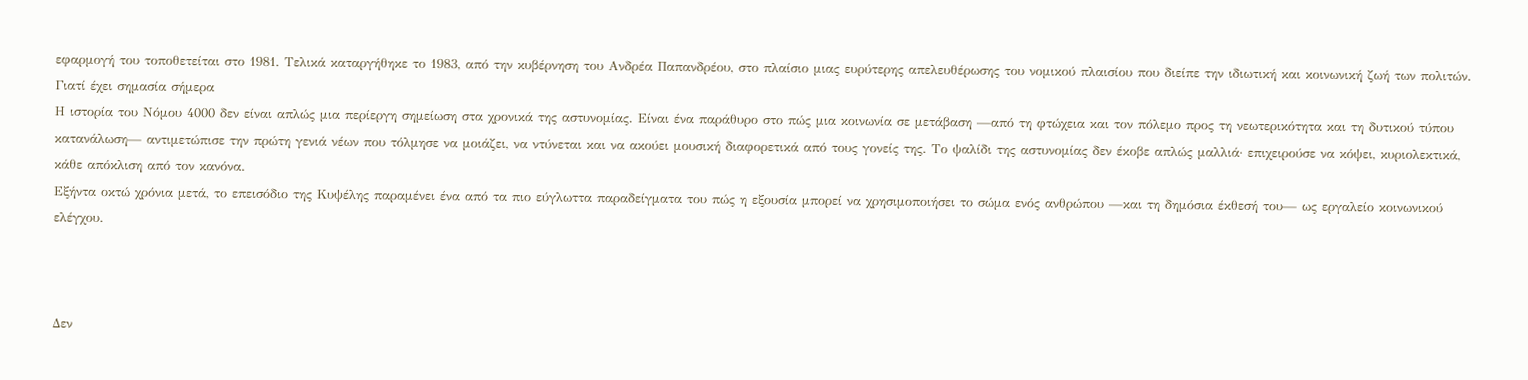εφαρμογή του τοποθετείται στο 1981. Τελικά καταργήθηκε το 1983, από την κυβέρνηση του Ανδρέα Παπανδρέου, στο πλαίσιο μιας ευρύτερης απελευθέρωσης του νομικού πλαισίου που διείπε την ιδιωτική και κοινωνική ζωή των πολιτών.
Γιατί έχει σημασία σήμερα
Η ιστορία του Νόμου 4000 δεν είναι απλώς μια περίεργη σημείωση στα χρονικά της αστυνομίας. Είναι ένα παράθυρο στο πώς μια κοινωνία σε μετάβαση —από τη φτώχεια και τον πόλεμο προς τη νεωτερικότητα και τη δυτικού τύπου κατανάλωση— αντιμετώπισε την πρώτη γενιά νέων που τόλμησε να μοιάζει, να ντύνεται και να ακούει μουσική διαφορετικά από τους γονείς της. Το ψαλίδι της αστυνομίας δεν έκοβε απλώς μαλλιά· επιχειρούσε να κόψει, κυριολεκτικά, κάθε απόκλιση από τον κανόνα.
Εξήντα οκτώ χρόνια μετά, το επεισόδιο της Κυψέλης παραμένει ένα από τα πιο εύγλωττα παραδείγματα του πώς η εξουσία μπορεί να χρησιμοποιήσει το σώμα ενός ανθρώπου —και τη δημόσια έκθεσή του— ως εργαλείο κοινωνικού ελέγχου.



Δεν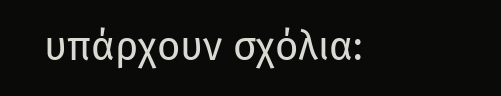υπάρχουν σχόλια: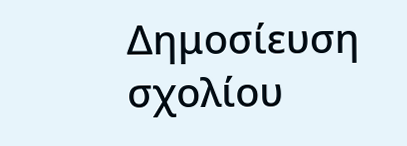Δημοσίευση σχολίου